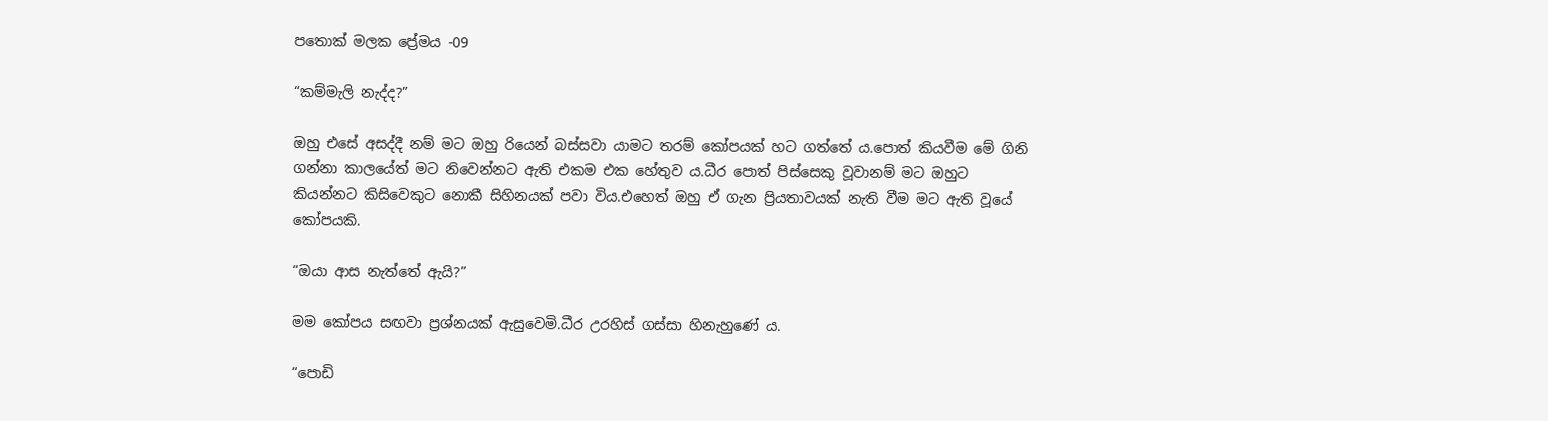පතොක් මලක ප්‍රේමය -09

“කම්මැලි නැද්ද?”

ඔහු එසේ අසද්දී නම් මට ඔහු රියෙන් බස්සවා යාමට තරම් කෝපයක් හට ගත්තේ ය.පොත් කියවීම මේ ගිනි ගන්නා කාලයේත් මට නිවෙන්නට ඇති එකම එක හේතුව ය.ධීර පොත් පිස්සෙකු වූවානම් මට ඔහුට කියන්නට කිසිවෙකුට නොකී සිහිනයක් පවා විය.එහෙත් ඔහු ඒ ගැන ප්‍රියතාවයක් නැති වීම මට ඇති වූයේ කෝපයකි.

“ඔයා ආස නැත්තේ ඇයි?”

මම කෝපය සඟවා ප්‍රශ්නයක් ඇසුවෙමි.ධීර උරහිස් ගස්සා හිනැහුණේ ය.

“පොඩි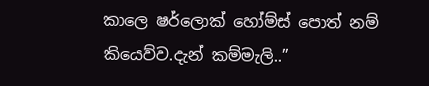කාලෙ ෂර්ලොක් හෝම්ස් පොත් නම් කියෙව්ව.දැන් කම්මැලි..”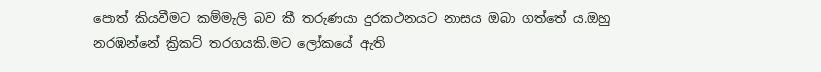පොත් කියවීමට කම්මැලි බව කී තරුණයා දුරකථනයට නාසය ඔබා ගත්තේ ය.ඔහු නරඹන්නේ ක්‍රිකට් තරගයකි.මට ලෝකයේ ඇති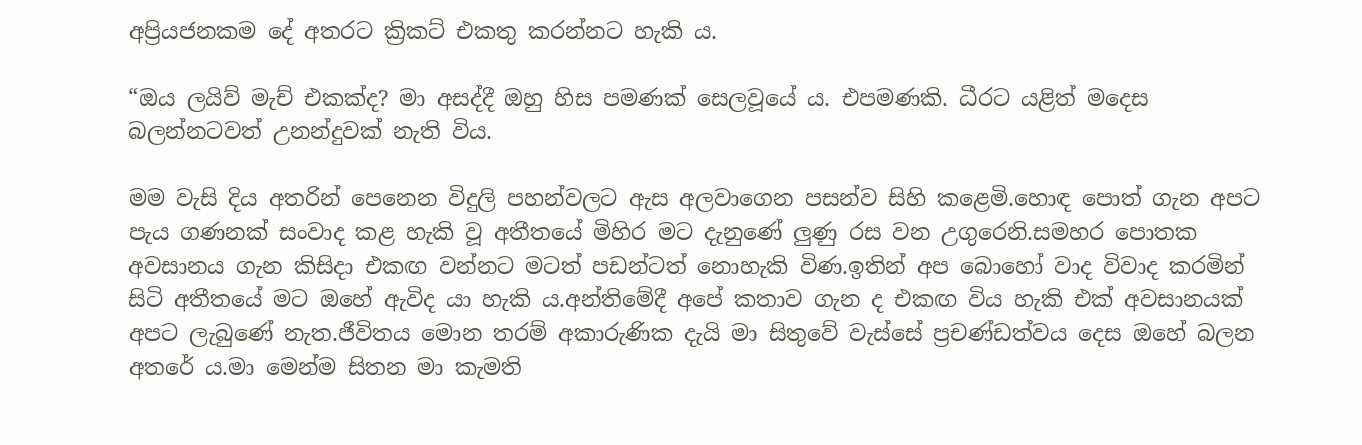අප්‍රියජනකම දේ අතරට ක්‍රිකට් එකතු කරන්නට හැකි ය.

“ඔය ලයිව් මැච් එකක්ද? මා අසද්දී ඔහු හිස පමණක් සෙලවූයේ ය. එපමණකි. ධීරට යළිත් මදෙස බලන්නටවත් උනන්දුවක් නැති විය.

මම වැසි දිය අතරින් පෙනෙන විදුලි පහන්වලට ඇස අලවාගෙන පසන්ව සිහි කළෙමි.හොඳ පොත් ගැන අපට පැය ගණනක් සංවාද කළ හැකි වූ අතීතයේ මිහිර මට දැනුණේ ලුණු රස වන උගුරෙනි.සමහර පොතක අවසානය ගැන කිසිදා එකඟ වන්නට මටත් පඩන්ටත් නොහැකි විණ.ඉතින් අප බොහෝ වාද විවාද කරමින් සිටි අතීතයේ මට ඔහේ ඇවිද යා හැකි ය.අන්තිමේදී අපේ කතාව ගැන ද එකඟ විය හැකි එක් අවසානයක් අපට ලැබුණේ නැත.ජීවිතය මොන තරම් අකාරුණික දැයි මා සිතුවේ වැස්සේ ප්‍රචණ්ඩත්වය දෙස ඔහේ බලන අතරේ ය.මා මෙන්ම සිතන මා කැමති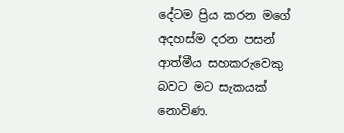දේටම ප්‍රිය කරන මගේ අදහස්ම දරන පසන් ආත්මීය සහකරුවෙකු බවට මට සැකයක් නොවිණ.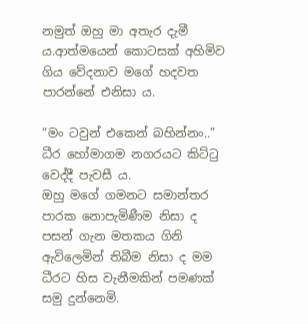නමුත් ඔහු මා අතැර දැමී ය.ආත්මයෙන් කොටසක් අහිමිව ගිය වේදනාව මගේ හදවත පාරන්නේ එනිසා ය.

“මං ටවුන් එකෙන් බහින්නං..” ධීර හෝමාගම නගරයට කිට්ටු වෙද්දී පැවසී ය.
ඔහු මගේ ගමනට සමාන්තර පාරක නොපැමිණීම නිසා ද පසන් ගැන මතකය ගිනි ඇවිලෙමින් තිබීම නිසා ද මම ධීරට හිස වැනීමකින් පමණක් සමු දුන්නෙමි.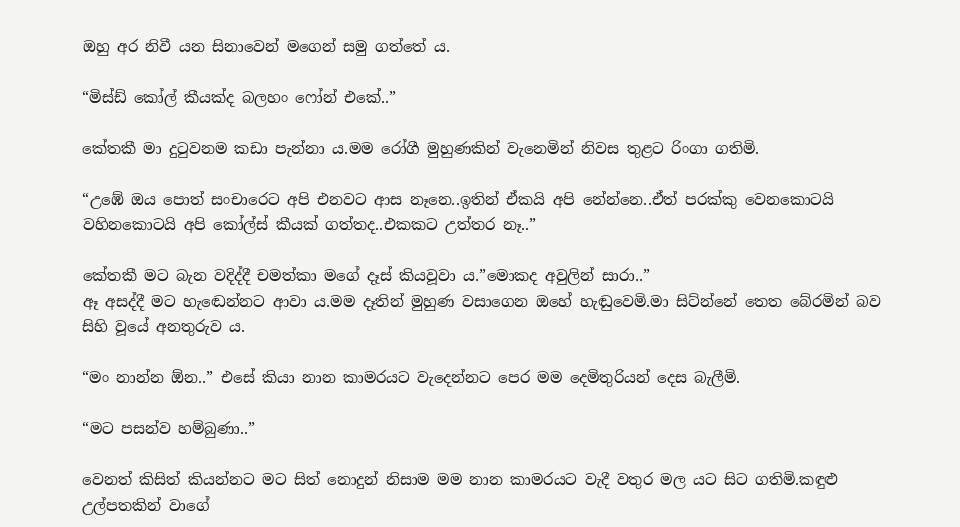ඔහු අර නිවී යන සිනාවෙන් මගෙන් සමු ගත්තේ ය.

“මිස්ඩ් කෝල් කීයක්ද බලහං ෆෝන් එකේ..”

කේතකී මා දුටුවනම කඩා පැන්නා ය.මම රෝගී මුහුණකින් වැනෙමින් නිවස තුළට රිංගා ගතිමි.

“උඹේ ඔය පොත් සංචාරෙට අපි එනවට ආස නෑනෙ..ඉතින් ඒකයි අපි නේන්නෙ..ඒත් පරක්කු වෙනකොටයි වහිනකොටයි අපි කෝල්ස් කීයක් ගත්තද..එකකට උත්තර නෑ..”

කේතකී මට බැන වදිද්දී චමත්කා මගේ දෑස් කියවූවා ය.”මොකද අවුලින් සාරා..”
ඈ අසද්දී මට හැඬෙන්නට ආවා ය.මම දෑතින් මුහුණ වසාගෙන ඔහේ හැඬුවෙමි.මා සිට්න්නේ තෙත බේරමින් බව සිහි වූයේ අනතුරුව ය.

“මං නාන්න ඕන..” එසේ කියා නාන කාමරයට වැදෙන්නට පෙර මම දෙමිතුරියන් දෙස බැලීමි.

“මට පසන්ව හම්බුණා..”

වෙනත් කිසිත් කියන්නට මට සිත් නොදුන් නිසාම මම නාන කාමරයට වැදී වතුර මල යට සිට ගතිමි.කඳුළු උල්පතකින් වාගේ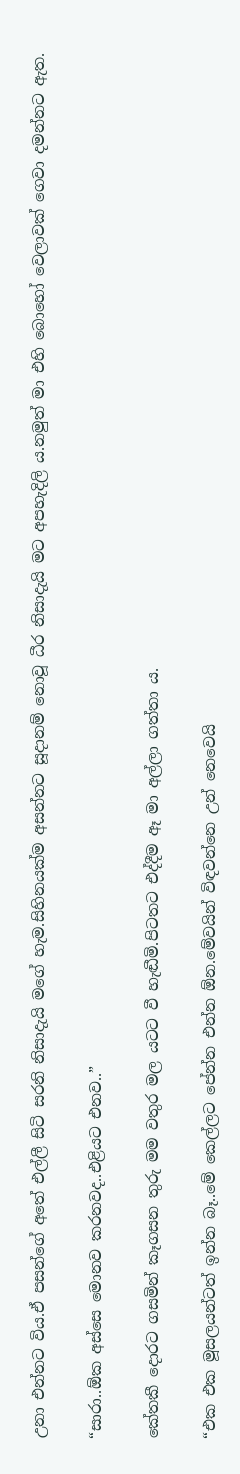උනා එන්නට විය.ඒ පසන්ගේ අතේ එල්ලී සිටි සරනි නිසාදැයි මගේ හැම.සිහිනයක්ම අසන්නට සූදානම් නොවූ ධීර නිසාදැයි මට අපහැදිලි ය.නමුත් මා එහි බොහෝ වෙලාවක් ගෙවා දමන්නට ඇත.

“සාරා..ඕක අස්සෙ මොනව කරනවද..එළියට එනව..”

කේතකී දොරට ගසමින් කෑගසන තුරු මම වතුර මල යටට වී හැඬීමි.පිටතට එද්දීම ඈ මා අල්ලා ගත්තා ය.

“එක එක මූසලයන්ටත් ඉන්න බෑ..මේ කෙල්ලට පේන්න එන්න ඕන.මේවයින් විඳවන්නෙ උන් නෙවෙයි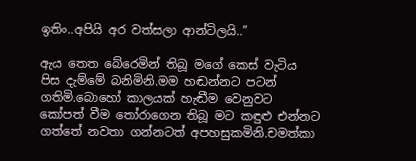ඉතිං..අපියි අර වත්සලා ආන්ටිලයි..”

ඇය තෙත බේරෙමින් තිබූ මගේ කෙස් වැටිය පිස දැම්මේ බනිමිනි.මම හඬන්නට පටන් ගතිමි.බොහෝ කාලයක් හැඬීම වෙනුවට කෝපත් වීම තෝරාගෙන තිබූ මට කඳුළු එන්නට ගත්තේ නවතා ගන්නටත් අපහසුකමිනි.චමත්කා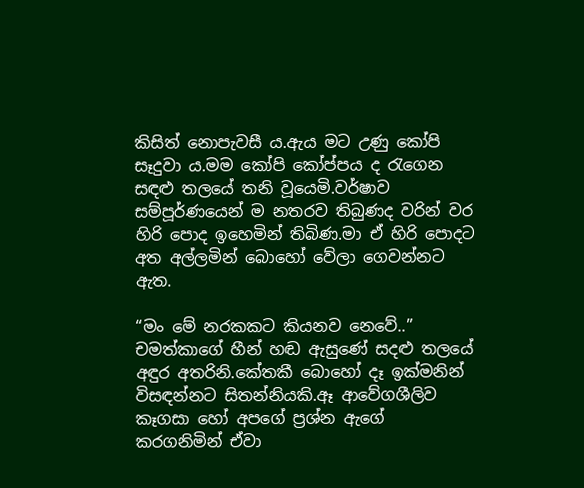කිසිත් නොපැවසී ය.ඇය මට උණු කෝපි සෑදුවා ය.මම කෝපි කෝප්පය ද රැගෙන සඳළු තලයේ තනි වූයෙමි.වර්ෂාව සම්පූර්ණයෙන් ම නතරව තිබුණද වරින් වර හිරි පොද ඉහෙමින් තිබිණ.මා ඒ හිරි පොදට අත අල්ලමින් බොහෝ වේලා ගෙවන්නට ඇත.

“මං මේ නරකකට කියනව නෙවේ..” චමත්කාගේ හීන් හඬ ඇසුණේ සදළු තලයේ අඳුර අතරිනි.කේතකී බොහෝ දෑ ඉක්මනින් විසඳන්නට සිතන්නියකි.ඈ ආවේගශීලිව කෑගසා හෝ අපගේ ප්‍රශ්න ඇගේ කරගනිමින් ඒවා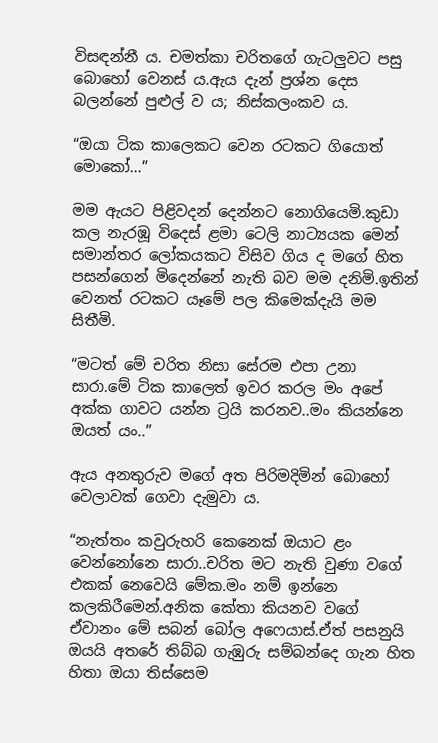විසඳන්නී ය. චමත්කා චරිතගේ ගැටලුවට පසු බොහෝ වෙනස් ය.ඇය දැන් ප්‍රශ්න දෙස බලන්නේ පුළුල් ව ය; නිස්කලංකව ය.

“ඔයා ටික කාලෙකට වෙන රටකට ගියොත් මොකෝ…”

මම ඇයට පිළිවදන් දෙන්නට නොගියෙමි.කුඩා කල නැරඹූ විදෙස් ළමා ටෙලි නාට්‍යයක මෙන් සමාන්තර ලෝකයකට විසිව ගිය ද මගේ හිත පසන්ගෙන් මිදෙන්නේ නැති බව මම දනිමි.ඉතින් වෙනත් රටකට යෑමේ පල කිමෙක්දැයි මම සිතීමි.

“මටත් මේ චරිත නිසා සේරම එපා උනා සාරා.මේ ටික කාලෙත් ඉවර කරල මං අපේ අක්ක ගාවට යන්න ට්‍රයි කරනව..මං කියන්නෙ ඔයත් යං..”

ඇය අනතුරුව මගේ අත පිරිමදිමින් බොහෝ වෙලාවක් ගෙවා දැමුවා ය.

“නැත්‍තං කවුරුහරි කෙනෙක් ඔයාට ළං වෙන්නෝනෙ සාරා..චරිත මට නැති වුණා වගේ එකක් නෙවෙයි මේක.මං නම් ඉන්නෙ කලකිරීමෙන්.අනික කේතා කියනව වගේ ඒවානං මේ සබන් බෝල අෆෙයාස්.ඒත් පසනුයි ඔයයි අතරේ තිබ්බ ගැඹුරු සම්බන්දෙ ගැන හිත හිතා ඔයා තිස්සෙම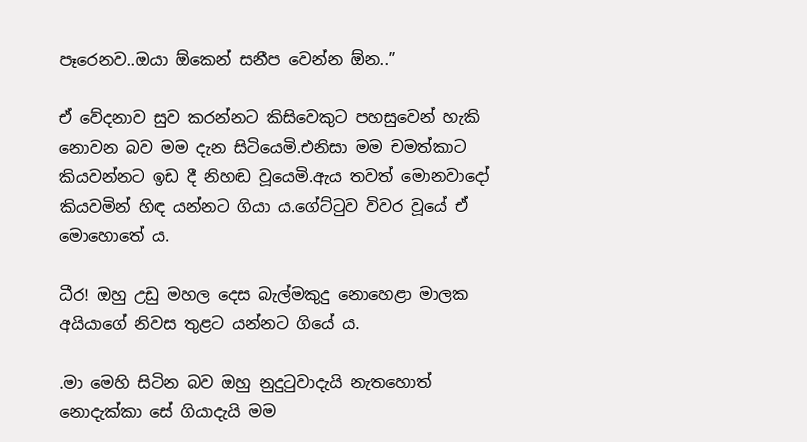පෑරෙනව..ඔයා ඕකෙන් සනීප වෙන්න ඕන..”

ඒ වේදනාව සුව කරන්නට කිසිවෙකුට පහසුවෙන් හැකි නොවන බව මම දැන සිටියෙමි.එනිසා මම චමත්කාට කියවන්නට ඉඩ දී නිහඬ වූයෙමි.ඇය තවත් මොනවාදෝ කියවමින් හිඳ යන්නට ගියා ය.ගේට්ටුව විවර වූයේ ඒ මොහොතේ ය.

ධීර! ඔහු උඩු මහල දෙස බැල්මකුදු නොහෙළා මාලක අයියාගේ නිවස තුළට යන්නට ගියේ ය.

.මා මෙහි සිටින බව ඔහු නුදුටුවාදැයි නැතහොත් නොදැක්කා සේ ගියාදැයි මම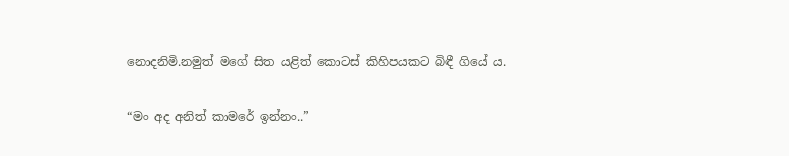නොදනිමි.නමුත් මගේ සිත යළිත් කොටස් කිහිපයකට බිඳී ගියේ ය.

“මං අද අනිත් කාමරේ ඉන්නං..”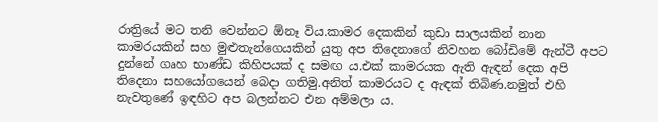රාත්‍රියේ මට තනි වෙන්නට ඕනෑ විය.කාමර දෙකකින් කුඩා සාලයකින් නාන කාමරයකින් සහ මුළුතැන්ගෙයකින් යුතු අප තිදෙනාගේ නිවහන බෝඩිමේ ඇන්ටී අපට දුන්නේ ගෘහ භාණ්ඩ කිහිපයක් ද සමඟ ය.එක් කාමරයක ඇති ඇඳන් දෙක අපි තිදෙනා සහයෝගයෙන් බෙදා ගතිමු.අනිත් කාමරයට ද ඇඳක් තිබිණ.නමුත් එහි නැවතුණේ ඉඳහිට අප බලන්නට එන අම්මලා ය.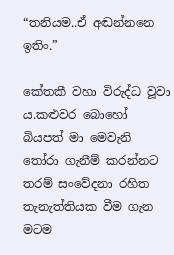“තනියම..ඒ අඬන්නනෙ ඉතිං.”

කේතකී වහා විරුද්ධ වූවා ය.කළුවර බොහෝ බියපත් මා මෙවැනි තෝරා ගැනීම් කරන්නට තරම් සංවේදනා රහිත තැනැත්තියක වීම ගැන මටම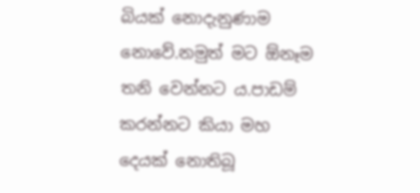බියක් නොදැනුණාම නොවේ.නමුත් මට ඕනෑම තනි වෙන්නට ය.පාඩම් කරන්නට කියා මහ දෙයක් නොතිබූ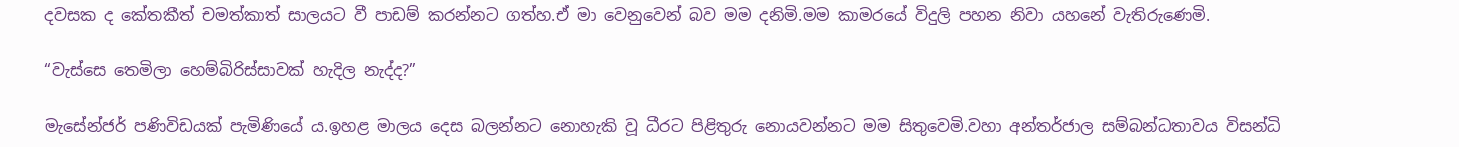දවසක ද කේතකීත් චමත්කාත් සාලයට වී පාඩම් කරන්නට ගත්හ.ඒ මා වෙනුවෙන් බව මම දනිමි.මම කාමරයේ විදුලි පහන නිවා යහනේ වැතිරුණෙමි.

“වැස්සෙ තෙමිලා හෙම්බිරිස්සාවක් හැදිල නැද්ද?”

මැසේන්ජර් පණිවිඩයක් පැමිණියේ ය.ඉහළ මාලය දෙස බලන්නට නොහැකි වූ ධීරට පිළිතුරු නොයවන්නට මම සිතුවෙමි.වහා අන්තර්ජාල සම්බන්ධතාවය විසන්ධි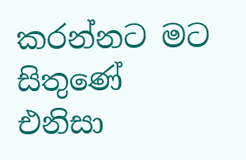කරන්නට මට සිතුණේ එනිසා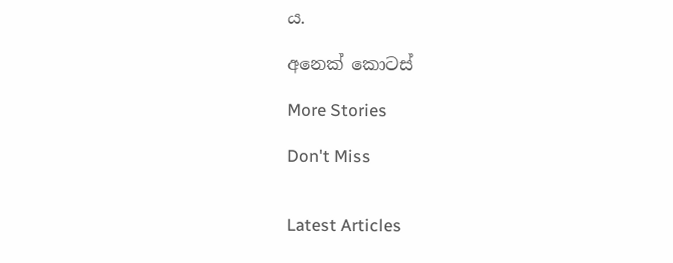ය.

අනෙක් කොටස්

More Stories

Don't Miss


Latest Articles